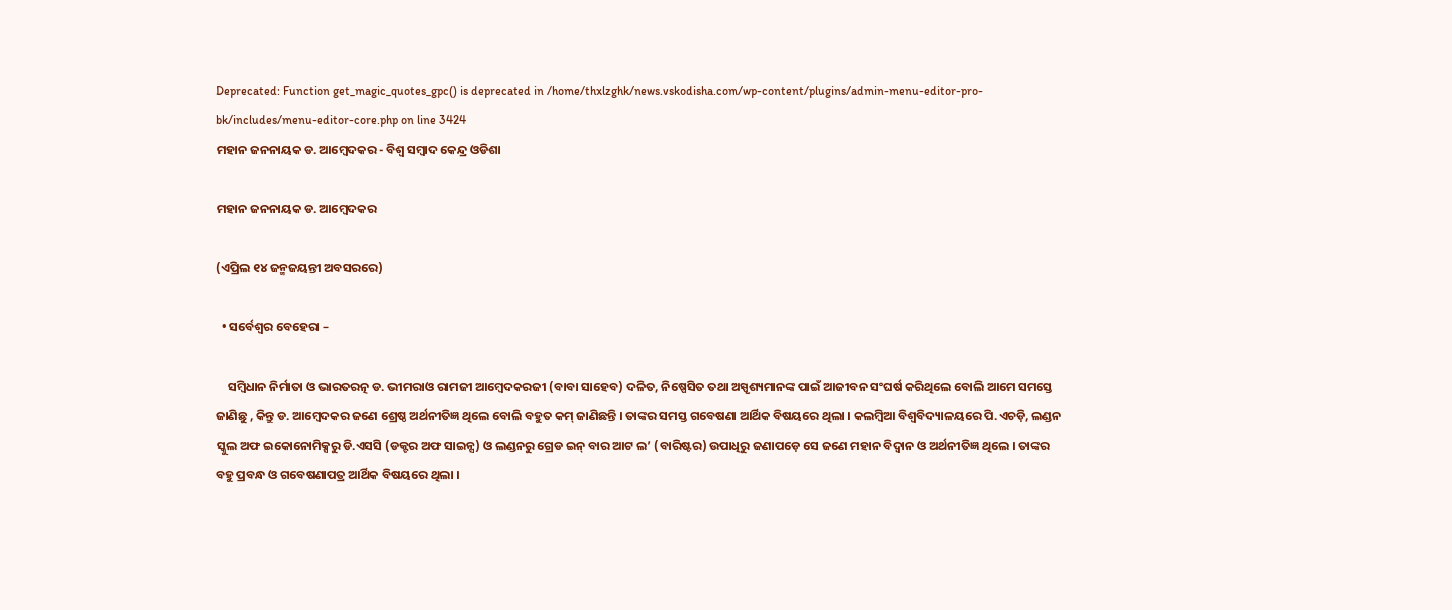Deprecated: Function get_magic_quotes_gpc() is deprecated in /home/thxlzghk/news.vskodisha.com/wp-content/plugins/admin-menu-editor-pro-bk/includes/menu-editor-core.php on line 3424
ମହାନ ଜନନାୟକ ଡ. ଆମ୍ବେଦକର - ବିଶ୍ୱ ସମ୍ବାଦ କେନ୍ଦ୍ର ଓଡିଶା

ମହାନ ଜନନାୟକ ଡ. ଆମ୍ବେଦକର

(ଏପ୍ରିଲ ୧୪ ଜନ୍ମଜୟନ୍ତୀ ଅବସରରେ)

  • ସର୍ବେଶ୍ୱର ବେହେରା –

    ସମ୍ବିଧାନ ନିର୍ମାତା ଓ ଭାରତରତ୍ନ ଡ. ଭୀମରାଓ ରାମଜୀ ଆମ୍ବେଦକରଜୀ (ବାବା ସାହେବ) ଦଳିତ, ନିଷ୍ପେସିତ ତଥା ଅସ୍ପୃଶ୍ୟମାନଙ୍କ ପାଇଁ ଆଜୀବନ ସଂଘର୍ଷ କରିଥିଲେ ବୋଲି ଆମେ ସମସ୍ତେ ଜାଣିଛୁ , କିନ୍ତୁ ଡ. ଆମ୍ବେଦକର ଜଣେ ଶ୍ରେଷ୍ଠ ଅର୍ଥନୀତିଜ୍ଞ ଥିଲେ ବୋଲି ବହୁତ କମ୍ ଜାଣିଛନ୍ତି । ତାଙ୍କର ସମସ୍ତ ଗବେଷଣା ଆର୍ଥିକ ବିଷୟରେ ଥିଲା । କଲମ୍ବିଆ ବିଶ୍ୱବିଦ୍ୟାଳୟରେ ପି.ଏଚଡ଼ି, ଲଣ୍ଡନ ସ୍କୁଲ ଅଫ ଇକୋନୋମିକ୍ସରୁ ଡି.ଏସସି (ଡକ୍ଟର ଅଫ ସାଇନ୍ସ) ଓ ଲଣ୍ଡନରୁ ଗ୍ରେଡ ଇନ୍ ବାର ଆଟ ଲ’ (ବାରିଷ୍ଟର) ଉପାଧିରୁ ଜଣାପଡ଼େ ସେ ଜଣେ ମହାନ ବିଦ୍ୱାନ ଓ ଅର୍ଥନୀତିଜ୍ଞ ଥିଲେ । ତାଙ୍କର ବହୁ ପ୍ରବନ୍ଧ ଓ ଗବେଷଣାପତ୍ର ଆର୍ଥିକ ବିଷୟରେ ଥିଲା ।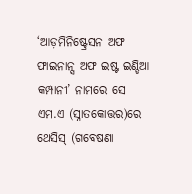‘ଆଡ଼ମିନିଷ୍ଟ୍ରେସନ ଅଫ ଫାଇନାନ୍ସ ଅଫ ଇଷ୍ଟ ଇଣ୍ଡିଆ କମ୍ପାନୀ’ ନାମରେ ସେ ଏମ.ଏ (ସ୍ନାତକୋତ୍ତର)ରେ ଥେସିସ୍ (ଗବେଷଣା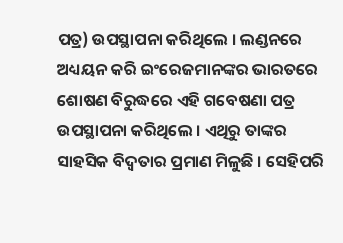ପତ୍ର) ଉପସ୍ଥାପନା କରିଥିଲେ । ଲଣ୍ଡନରେ ଅଧ୍ୟୟନ କରି ଇଂରେଜମାନଙ୍କର ଭାରତରେ ଶୋଷଣ ବିରୁଦ୍ଧରେ ଏହି ଗବେଷଣା ପତ୍ର ଉପସ୍ଥାପନା କରିଥିଲେ । ଏଥିରୁ ତାଙ୍କର ସାହସିକ ବିଦ୍ୱତାର ପ୍ରମାଣ ମିଳୁଛି । ସେହିପରି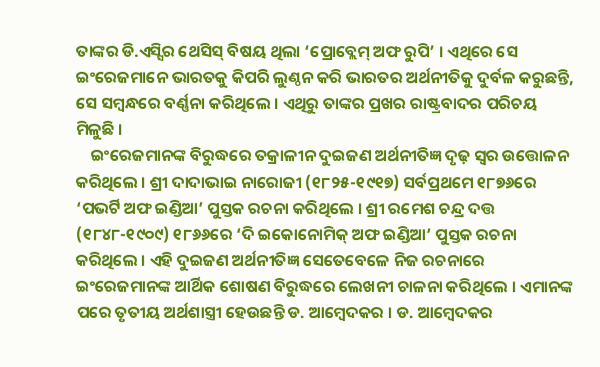ତାଙ୍କର ଡି.ଏସ୍ସିର ଥେସିସ୍ ବିଷୟ ଥିଲା ‘ପ୍ରୋବ୍ଲେମ୍ ଅଫ ରୁପି’ । ଏଥିରେ ସେ ଇଂରେଜମାନେ ଭାରତକୁ କିପରି ଲୁଣ୍ଠନ କରି ଭାରତର ଅର୍ଥନୀତିକୁ ଦୁର୍ବଳ କରୁଛନ୍ତି, ସେ ସମ୍ବନ୍ଧରେ ବର୍ଣ୍ଣନା କରିଥିଲେ । ଏଥିରୁ ତାଙ୍କର ପ୍ରଖର ରାଷ୍ଟ୍ରବାଦର ପରିଚୟ ମିଳୁଛି ।
    ଇଂରେଜମାନଙ୍କ ବିରୁଦ୍ଧରେ ତକ୍ରାଳୀନ ଦୁଇଜଣ ଅର୍ଥନୀତିଜ୍ଞ ଦୃଢ଼ ସ୍ୱର ଉତ୍ତୋଳନ କରିଥିଲେ । ଶ୍ରୀ ଦାଦାଭାଇ ନାରୋଜୀ (୧୮୨୫-୧୯୧୭) ସର୍ବପ୍ରଥମେ ୧୮୭୬ରେ ‘ପଭର୍ଟି ଅଫ ଇଣ୍ଡିଆ’ ପୁସ୍ତକ ରଚନା କରିଥିଲେ । ଶ୍ରୀ ରମେଶ ଚନ୍ଦ୍ର ଦତ୍ତ (୧୮୪୮-୧୯୦୯) ୧୮୬୬ରେ ‘ଦି ଇକୋନୋମିକ୍ ଅଫ ଇଣ୍ଡିଆ’ ପୁସ୍ତକ ରଚନା କରିଥିଲେ । ଏହି ଦୁଇଜଣ ଅର୍ଥନୀତିଜ୍ଞ ସେତେବେଳେ ନିଜ ରଚନାରେ ଇଂରେଜମାନଙ୍କ ଆର୍ଥିକ ଶୋଷଣ ବିରୁଦ୍ଧରେ ଲେଖନୀ ଚାଳନା କରିଥିଲେ । ଏମାନଙ୍କ ପରେ ତୃତୀୟ ଅର୍ଥଶାସ୍ତ୍ରୀ ହେଉଛନ୍ତି ଡ. ଆମ୍ବେଦକର । ଡ. ଆମ୍ବେଦକର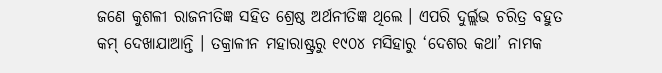ଜଣେ କୁଶଳୀ ରାଜନୀତିଜ୍ଞ ସହିତ ଶ୍ରେଷ୍ଠ ଅର୍ଥନୀତିଜ୍ଞ ଥିଲେ । ଏପରି ଦୁର୍ଲ୍ଲଭ ଚରିତ୍ର ବହୁତ କମ୍ ଦେଖାଯାଆନ୍ତି । ତକ୍ରାଳୀନ ମହାରାଷ୍ଟ୍ରରୁ ୧୯୦୪ ମସିହାରୁ ‘ଦେଶର କଥା’ ନାମକ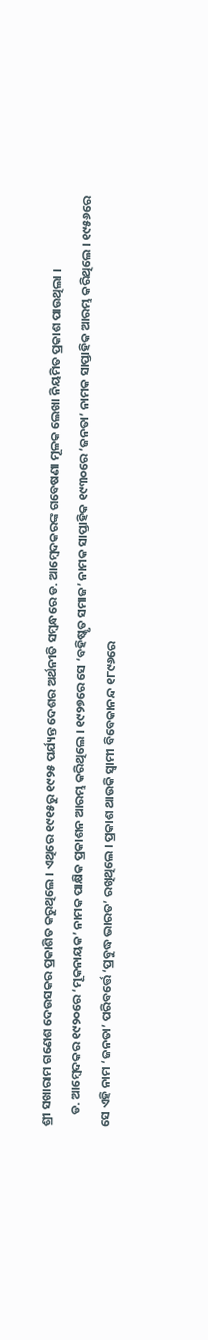ଶ୍ରୀ ସଖାରାମ ଗଣେଶ ଦେଉସକର ପ୍ରକାଶିତ କରୁଥିଲେ । ଏଥିରେ ୧୯୧୫ରୁ ୧୯୨୫ ପର୍ଯ୍ୟନ୍ତ ଦେଶର ଅର୍ଥନୀତି ସମ୍ବନ୍ଧରେ ଡ. ଆମ୍ବେଦକରଙ୍କ ଗବେଷଣା ମୂଳକ ଲେଖା ନିୟମିତ ପ୍ରକାଶ ପାଉଥିଲା ।
    ଡ. ଆମ୍ବେଦକର ୧୯୨୦ରେ ‘ମୂକନାୟକ’ ନାମକ ପାକ୍ଷିକ ପ୍ରକାଶନ ଆରମ୍ଭ କରିଥିଲେ । ୧୯୨୭ରେ ସେ ‘ବହିଷ୍କୃତ ସମାଜ’ ନାମକ ସାପ୍ତାହିକ ୧୯୩୦ରେ ‘ଜନତା’ ନାମକ ସାପ୍ତାହିକ ଆରମ୍ଭ କରିଥିଲେ । ୧୯୫୬ରେ ସେ ଏହି ନାମ ‘ଜନତା’ ପରିବର୍ତ୍ତେ ‘ପ୍ରବୁଦ୍ଧ ଭାରତ’ ରଖିଥିଲେ । ପ୍ରକାଶ ଥାଉକି ସ୍ୱାମୀ ବିବେକାନନ୍ଦ ୧୮୯୬ରେ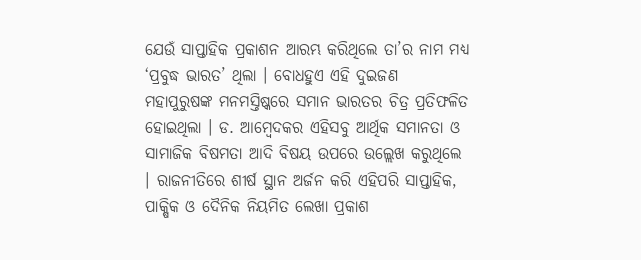ଯେଉଁ ସାପ୍ତାହିକ ପ୍ରକାଶନ ଆରମ୍ଭ କରିଥିଲେ ତା’ର ନାମ ମଧ୍ୟ ‘ପ୍ରବୁଦ୍ଧ ଭାରତ’ ଥିଲା । ବୋଧହୁଏ ଏହି ଦୁଇଜଣ ମହାପୁରୁଷଙ୍କ ମନମସ୍ତିଷ୍କରେ ସମାନ ଭାରତର ଚିତ୍ର ପ୍ରତିଫଳିତ ହୋଇଥିଲା । ଡ. ଆମ୍ବେଦକର ଏହିସବୁ ଆର୍ଥିକ ସମାନତା ଓ ସାମାଜିକ ବିଷମତା ଆଦି ବିଷୟ ଉପରେ ଉଲ୍ଲେଖ କରୁଥିଲେ । ରାଜନୀତିରେ ଶୀର୍ଷ ସ୍ଥାନ ଅର୍ଜନ କରି ଏହିପରି ସାପ୍ତାହିକ, ପାକ୍ଷିକ ଓ ଦୈନିକ ନିୟମିତ ଲେଖା ପ୍ରକାଶ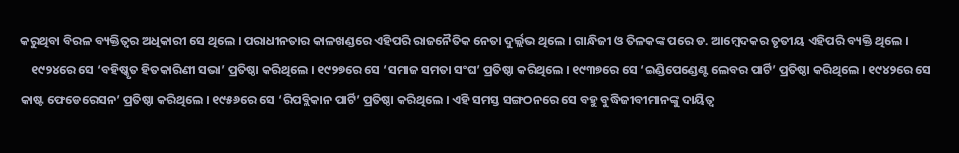କରୁଥିବା ବିରଳ ବ୍ୟକ୍ତିତ୍ୱର ଅଧିକାରୀ ସେ ଥିଲେ । ପରାଧୀନତାର କାଳଖଣ୍ଡରେ ଏହିପରି ରାଜନୈତିକ ନେତା ଦୁର୍ଲ୍ଲଭ ଥିଲେ । ଗାନ୍ଧିଜୀ ଓ ତିଳକଙ୍କ ପରେ ଡ. ଆମ୍ବେଦକର ତୃତୀୟ ଏହିପରି ବ୍ୟକ୍ତି ଥିଲେ ।
    ୧୯୨୪ରେ ସେ ‘ବହିଷ୍କୃତ ହିତକାରିଣୀ ସଭା’ ପ୍ରତିଷ୍ଠା କରିଥିଲେ । ୧୯୨୭ରେ ସେ ‘ସମାଜ ସମତା ସଂଘ’ ପ୍ରତିଷ୍ଠା କରିଥିଲେ । ୧୯୩୭ରେ ସେ ‘ଇଣ୍ଡିପେଣ୍ଡେଣ୍ଟ ଲେବର ପାର୍ଟି’ ପ୍ରତିଷ୍ଠା କରିଥିଲେ । ୧୯୪୨ରେ ସେ କାଷ୍ଟ ଫେଡେରେସନ’ ପ୍ରତିଷ୍ଠା କରିଥିଲେ । ୧୯୫୬ରେ ସେ ‘ରିପବ୍ଲିକାନ ପାର୍ଟି’ ପ୍ରତିଷ୍ଠା କରିଥିଲେ । ଏହି ସମସ୍ତ ସଙ୍ଗଠନରେ ସେ ବହୁ ବୁଦ୍ଧିଜୀବୀମାନଙ୍କୁ ଦାୟିତ୍ୱ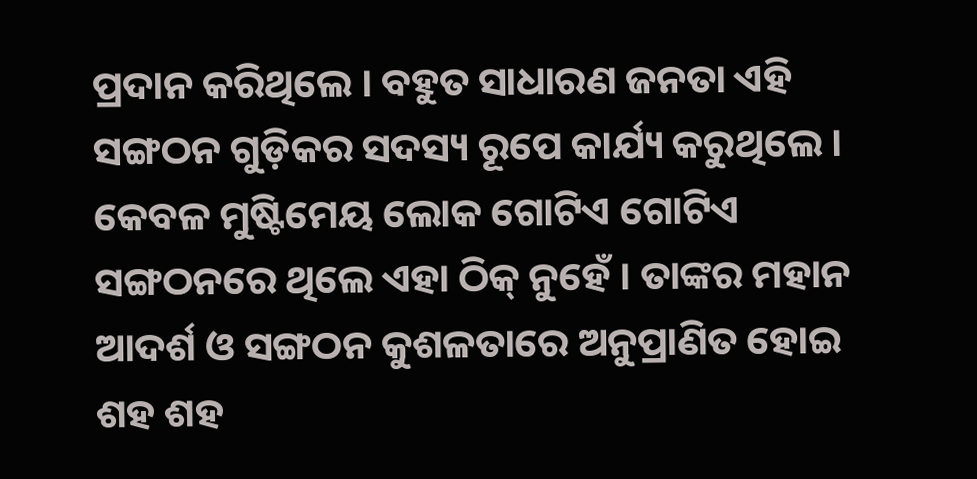ପ୍ରଦାନ କରିଥିଲେ । ବହୁତ ସାଧାରଣ ଜନତା ଏହି ସଙ୍ଗଠନ ଗୁଡ଼ିକର ସଦସ୍ୟ ରୂପେ କାର୍ଯ୍ୟ କରୁଥିଲେ । କେବଳ ମୁଷ୍ଟିମେୟ ଲୋକ ଗୋଟିଏ ଗୋଟିଏ ସଙ୍ଗଠନରେ ଥିଲେ ଏହା ଠିକ୍ ନୁହେଁ । ତାଙ୍କର ମହାନ ଆଦର୍ଶ ଓ ସଙ୍ଗଠନ କୁଶଳତାରେ ଅନୁପ୍ରାଣିତ ହୋଇ ଶହ ଶହ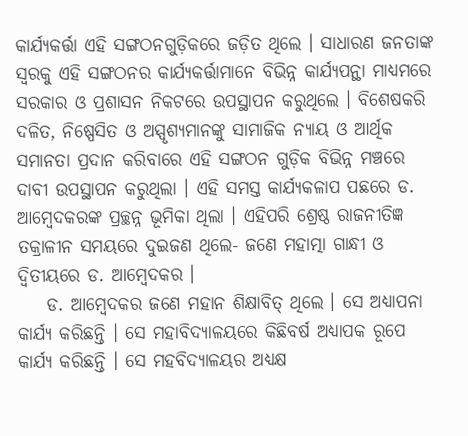କାର୍ଯ୍ୟକର୍ତ୍ତା ଏହି ସଙ୍ଗଠନଗୁଡ଼ିକରେ ଜଡ଼ିତ ଥିଲେ । ସାଧାରଣ ଜନତାଙ୍କ ସ୍ୱରକୁ ଏହି ସଙ୍ଗଠନର କାର୍ଯ୍ୟକର୍ତ୍ତାମାନେ ବିଭିନ୍ନ କାର୍ଯ୍ୟପନ୍ଥା ମାଧ୍ୟମରେ ସରକାର ଓ ପ୍ରଶାସନ ନିକଟରେ ଉପସ୍ଥାପନ କରୁଥିଲେ । ବିଶେଷକରି ଦଳିତ, ନିଷ୍ପେସିତ ଓ ଅସ୍ପୃଶ୍ୟମାନଙ୍କୁ ସାମାଜିକ ନ୍ୟାୟ ଓ ଆର୍ଥିକ ସମାନତା ପ୍ରଦାନ କରିବାରେ ଏହି ସଙ୍ଗଠନ ଗୁଡ଼ିକ ବିଭିନ୍ନ ମଞ୍ଚରେ ଦାବୀ ଉପସ୍ଥାପନ କରୁଥିଲା । ଏହି ସମସ୍ତ କାର୍ଯ୍ୟକଳାପ ପଛରେ ଡ. ଆମ୍ବେଦକରଙ୍କ ପ୍ରଚ୍ଛନ୍ନ ଭୂମିକା ଥିଲା । ଏହିପରି ଶ୍ରେଷ୍ଠ ରାଜନୀତିଜ୍ଞ ତକ୍ରାଳୀନ ସମୟରେ ଦୁଇଜଣ ଥିଲେ- ଜଣେ ମହାତ୍ମା ଗାନ୍ଧୀ ଓ ଦ୍ୱିତୀୟରେ ଡ. ଆମ୍ବେଦକର ।
    ଡ. ଆମ୍ବେଦକର ଜଣେ ମହାନ ଶିକ୍ଷାବିତ୍ ଥିଲେ । ସେ ଅଧ୍ୟାପନା କାର୍ଯ୍ୟ କରିଛନ୍ତି । ସେ ମହାବିଦ୍ୟାଳୟରେ କିଛିବର୍ଷ ଅଧ୍ୟାପକ ରୂପେ କାର୍ଯ୍ୟ କରିଛନ୍ତି । ସେ ମହବିଦ୍ୟାଳୟର ଅଧ୍ୟକ୍ଷ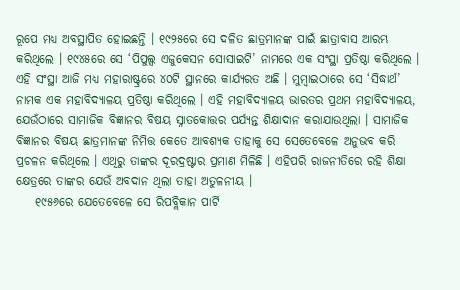ରୂପେ ମଧ୍ୟ ଅବସ୍ଥାପିତ ହୋଇଛନ୍ତି । ୧୯୨୫ରେ ସେ ଦଳିତ ଛାତ୍ରମାନଙ୍କ ପାଇଁ ଛାତ୍ରାବାସ ଆରମ୍ଭ କରିଥିଲେ । ୧୯୪୫ରେ ସେ ‘ପିପୁଲ୍ସ ଏଜୁକେସନ ସୋସାଇଟି’ ନାମରେ ଏକ ସଂସ୍ଥା ପ୍ରତିଷ୍ଠା କରିଥିଲେ । ଏହି ସଂସ୍ଥା ଆଜି ମଧ୍ୟ ମହାରାଷ୍ଟ୍ରରେ ୪୦ଟି ସ୍ଥାନରେ କାର୍ଯ୍ୟରତ ଅଛି । ମୁମ୍ବାଇଠାରେ ସେ ‘ସିଦ୍ଧାର୍ଥ’ ନାମକ ଏକ ମହାବିଦ୍ୟାଳୟ ପ୍ରତିଷ୍ଠା କରିଥିଲେ । ଏହି ମହାବିଦ୍ୟାଳୟ ଭାରତର ପ୍ରଥମ ମହାବିଦ୍ୟାଳୟ, ଯେଉଁଠାରେ ସାମାଜିକ ବିଜ୍ଞାନର ବିଷୟ ସ୍ନାତକୋତ୍ତର ପର୍ଯ୍ୟନ୍ତ ଶିକ୍ଷାଦାନ କରାଯାଉଥିଲା । ସାମାଜିକ ବିଜ୍ଞାନର ବିଷୟ ଛାତ୍ରମାନଙ୍କ ନିମିତ୍ତ କେତେ ଆବଶ୍ୟକ ତାହାକୁ ସେ ସେତେବେଳେ ଅନୁଭବ କରି ପ୍ରଚଳନ କରିଥିଲେ । ଏଥିରୁ ତାଙ୍କର ଦୂରଦ୍ରଷ୍ଟାର ପ୍ରମାଣ ମିଳିଛି । ଏହିପରି ରାଜନୀତିରେ ରହି ଶିକ୍ଷା କ୍ଷେତ୍ରରେ ତାଙ୍କର ଯେଉଁ ଅବଦାନ ଥିଲା ତାହା ଅତୁଳନୀୟ ।
    ୧୯୫୬ରେ ଯେତେବେଳେ ସେ ରିପବ୍ଲିକାନ ପାର୍ଟି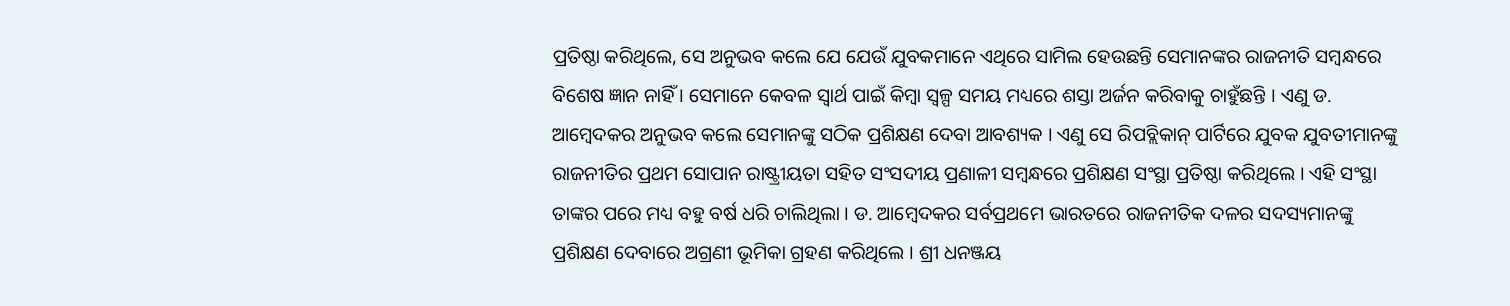ପ୍ରତିଷ୍ଠା କରିଥିଲେ, ସେ ଅନୁଭବ କଲେ ଯେ ଯେଉଁ ଯୁବକମାନେ ଏଥିରେ ସାମିଲ ହେଉଛନ୍ତି ସେମାନଙ୍କର ରାଜନୀତି ସମ୍ବନ୍ଧରେ ବିଶେଷ ଜ୍ଞାନ ନାହିଁ । ସେମାନେ କେବଳ ସ୍ୱାର୍ଥ ପାଇଁ କିମ୍ବା ସ୍ୱଳ୍ପ ସମୟ ମଧ୍ୟରେ ଶସ୍ତା ଅର୍ଜନ କରିବାକୁ ଚାହୁଁଛନ୍ତି । ଏଣୁ ଡ. ଆମ୍ବେଦକର ଅନୁଭବ କଲେ ସେମାନଙ୍କୁ ସଠିକ ପ୍ରଶିକ୍ଷଣ ଦେବା ଆବଶ୍ୟକ । ଏଣୁ ସେ ରିପବ୍ଲିକାନ୍ ପାର୍ଟିରେ ଯୁବକ ଯୁବତୀମାନଙ୍କୁ ରାଜନୀତିର ପ୍ରଥମ ସୋପାନ ରାଷ୍ଟ୍ରୀୟତା ସହିତ ସଂସଦୀୟ ପ୍ରଣାଳୀ ସମ୍ବନ୍ଧରେ ପ୍ରଶିକ୍ଷଣ ସଂସ୍ଥା ପ୍ରତିଷ୍ଠା କରିଥିଲେ । ଏହି ସଂସ୍ଥା ତାଙ୍କର ପରେ ମଧ୍ୟ ବହୁ ବର୍ଷ ଧରି ଚାଲିଥିଲା । ଡ. ଆମ୍ବେଦକର ସର୍ବପ୍ରଥମେ ଭାରତରେ ରାଜନୀତିକ ଦଳର ସଦସ୍ୟମାନଙ୍କୁ ପ୍ରଶିକ୍ଷଣ ଦେବାରେ ଅଗ୍ରଣୀ ଭୂମିକା ଗ୍ରହଣ କରିଥିଲେ । ଶ୍ରୀ ଧନଞ୍ଜୟ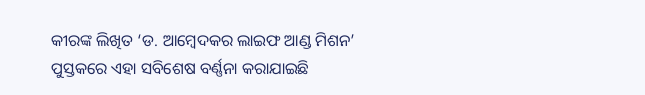କୀରଙ୍କ ଲିଖିତ ‘ଡ. ଆମ୍ବେଦକର ଲାଇଫ ଆଣ୍ଡ ମିଶନ’ ପୁସ୍ତକରେ ଏହା ସବିଶେଷ ବର୍ଣ୍ଣନା କରାଯାଇଛି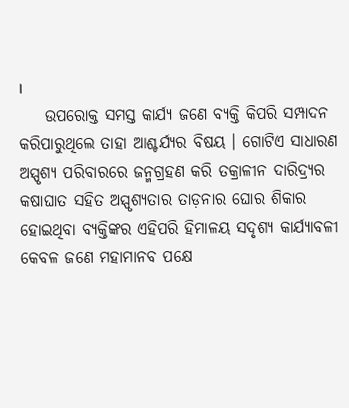।
    ଉପରୋକ୍ତ ସମସ୍ତ କାର୍ଯ୍ୟ ଜଣେ ବ୍ୟକ୍ତି କିପରି ସମ୍ପାଦନ କରିପାରୁଥିଲେ ତାହା ଆଶ୍ଚର୍ଯ୍ୟର ବିଷୟ । ଗୋଟିଏ ସାଧାରଣ ଅସ୍ପୃଶ୍ୟ ପରିବାରରେ ଜନ୍ମଗ୍ରହଣ କରି ତକ୍ରାଳୀନ ଦାରିଦ୍ର୍ୟର କଷାଘାତ ସହିତ ଅସ୍ପୃଶ୍ୟତାର ତାଡ଼ନାର ଘୋର ଶିକାର ହୋଇଥିବା ବ୍ୟକ୍ତିଙ୍କର ଏହିପରି ହିମାଳୟ ସଦୃଶ୍ୟ କାର୍ଯ୍ୟାବଳୀ କେବଳ ଜଣେ ମହାମାନବ ପକ୍ଷେ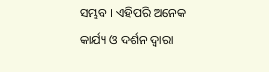ସମ୍ଭବ । ଏହିପରି ଅନେକ କାର୍ଯ୍ୟ ଓ ଦର୍ଶନ ଦ୍ୱାରା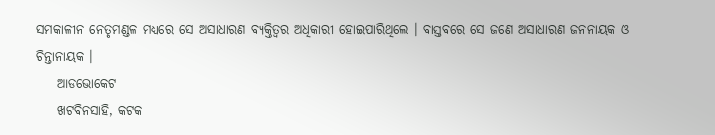ସମକାଳୀନ ନେତୃମଣ୍ଡଳ ମଧ୍ୟରେ ସେ ଅସାଧାରଣ ବ୍ୟକ୍ତିତ୍ୱର ଅଧିକାରୀ ହୋଇପାରିଥିଲେ । ବାସ୍ତବରେ ସେ ଜଣେ ଅସାଧାରଣ ଜନନାୟକ ଓ ଚିନ୍ତାନାୟକ ।
    ଆଡଭୋକେଟ
    ଖଟବିନସାହି, କଟକ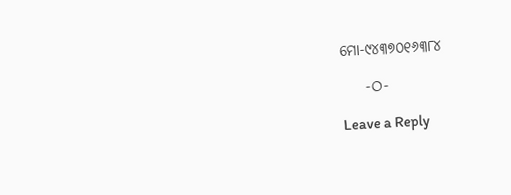ମୋ-୯୪୩୭୦୧୬୩୮୪

    -ଠ-

Leave a Reply